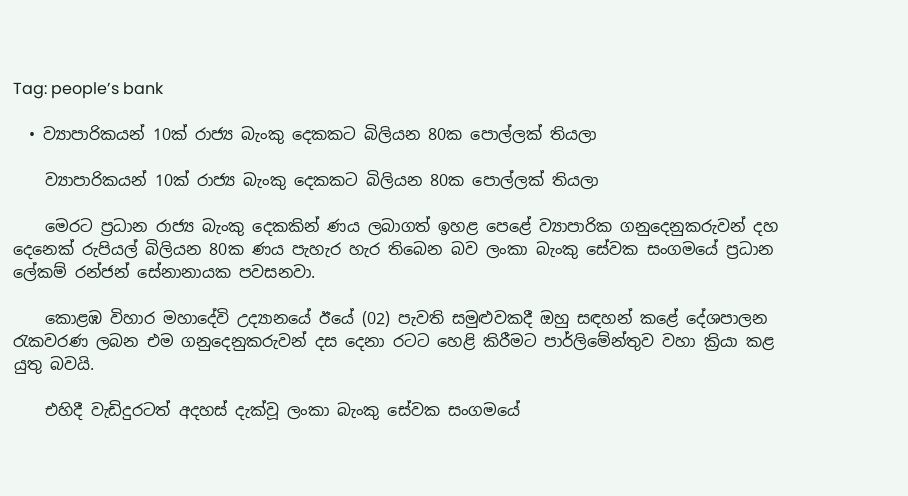Tag: people’s bank

  • ව්‍යාපාරිකයන් 10ක් රාජ්‍ය බැංකු දෙකකට බිලියන 80ක පොල්ලක් තියලා

    ව්‍යාපාරිකයන් 10ක් රාජ්‍ය බැංකු දෙකකට බිලියන 80ක පොල්ලක් තියලා

    මෙරට ප්‍රධාන රාජ්‍ය බැංකු දෙකකින් ණය ලබාගත් ඉහළ පෙළේ ව්‍යාපාරික ගනුදෙනුකරුවන් දහ දෙනෙක් රුපියල් බිලියන 80ක ණය පැහැර හැර තිබෙන බව ලංකා බැංකු සේවක සංගමයේ ප්‍රධාන ලේකම් රන්ජන් සේනානායක පවසනවා.

    කොළඹ විහාර මහාදේවි උද්‍යානයේ ඊයේ (02) පැවති සමුළුවකදී ඔහු සඳහන් කළේ දේශපාලන රැකවරණ ලබන එම ගනුදෙනුකරුවන් දස දෙනා රටට හෙළි කිරීමට පාර්ලිමේන්තුව වහා ක්‍රියා කළ යුතු බවයි.

    එහිදී වැඩිදුරටත් අදහස් දැක්වූ ලංකා බැංකු සේවක සංගමයේ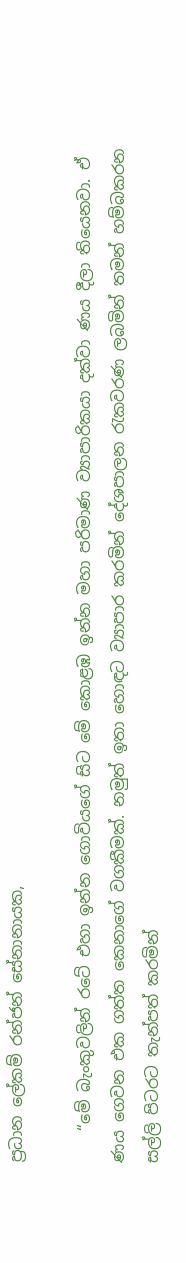ප්‍රධාන ලේකම් රන්ජන් සේනානායක,

    “මේ බැංකුවලින් රටේ එහා ඉන්න ගොවියගේ සිට මේ කොළඹ ඉන්න මහා පරිමාණ ව්‍යාපාරිකයා දක්වා ණය දීලා තියෙනවා. ඒ ණය ගෙවන එක ගත්ත කෙනාගේ වගකීමක්. නමුත් ඉතා හොඳට ව්‍යාපාර කරමින් දේශපාලන රැකවරණ ලබමින් තමන් හම්බකරන සල්ලි පිටරට තැන්පත් කරමින්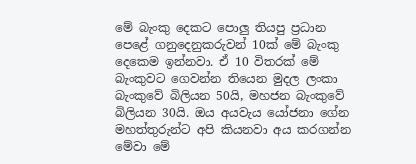මේ බැංකු දෙකට පොලු තියපු ප්‍රධාන පෙළේ ගනුදෙනුකරුවන් 10ක් මේ බැංකු දෙකෙම ඉන්නවා. ඒ 10 විතරක් මේ බැංකුවට ගෙවන්න තියෙන මුදල ලංකා බැංකුවේ බිලියන 50යි, මහජන බැංකුවේ බිලියන 30යි. ඔය අයවැය යෝජනා ගේන මහත්තුරුන්ට අපි කියනවා අය කරගන්න මේවා මේ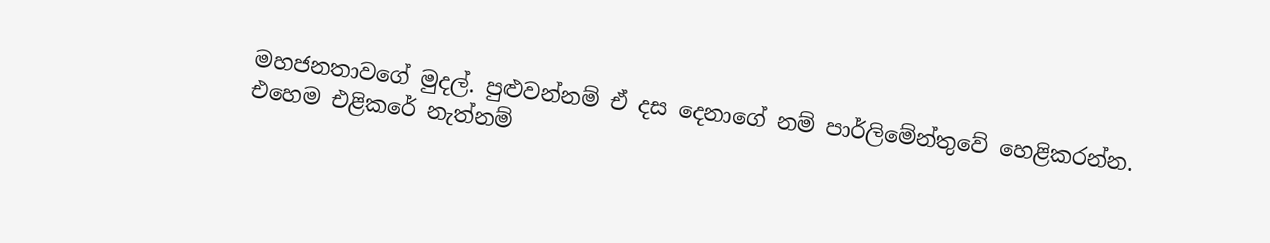මහජනතාවගේ මුදල්. පුළුවන්නම් ඒ දස දෙනාගේ නම් පාර්ලිමේන්තුවේ හෙළිකරන්න. එහෙම එළිකරේ නැත්නම්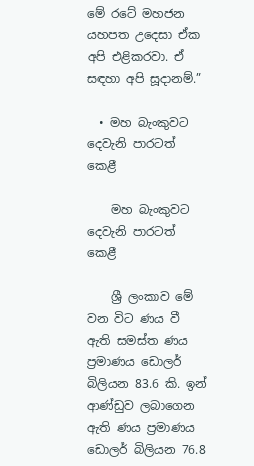මේ රටේ මහජන යහපත උදෙසා ඒක අපි එළිකරවා. ඒ සඳහා අපි සූදානම්.”

  • මහ බැංකුවට දෙවැනි පාරටත් කෙළී

    මහ බැංකුවට දෙවැනි පාරටත් කෙළී

    ශ්‍රී ලංකාව මේ වන විට ණය වී ඇති සමස්ත ණය ප්‍රමාණය ඩොලර් බිලියන 83.6 කි. ඉන් ආණ්ඩුව ලබාගෙන ඇති ණය ප්‍රමාණය ඩොලර් බිලියන 76.8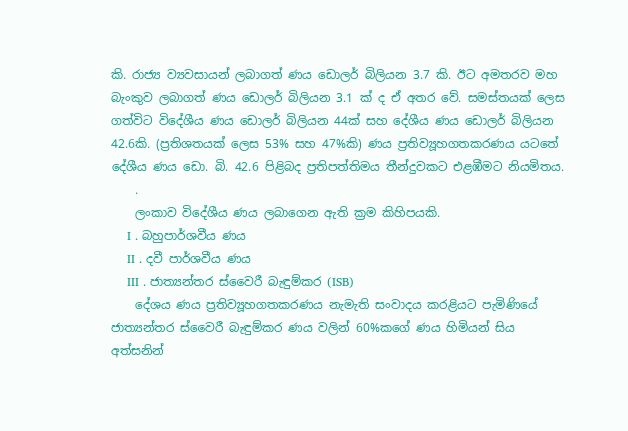කි. රාජ්‍ය ව්‍යවසායන් ලබාගත් ණය ඩොලර් බිලියන 3.7 කි. ඊට අමතරව මහ බැංකුව ලබාගත් ණය ඩොලර් බිලියන 3.1 ක් ද ඒ අතර වේ. සමස්තයක් ලෙස ගත්විට විදේශීය ණය ඩොලර් බිලියන 44ක් සහ දේශීය ණය ඩොලර් බිලියන 42.6කි. (ප්‍රතිශතයක් ලෙස 53% සහ 47%කි) ණය ප්‍රතිව්‍යූහගතකරණය යටතේ දේශීය ණය ඩො. බි. 42.6 පිළිබද ප්‍රතිපත්තිමය තීන්දුවකට එළඹීමට නියමිතය.
    .
    ලංකාව විදේශීය ණය ලබාගෙන ඇති ක්‍රම කිහිපයකි.
    I . බහුපාර්ශවීය ණය
    II . දවී පාර්ශවීය ණය
    III . ජාත්‍යන්තර ස්වෛරී බැඳුම්කර (ISB)
    දේශය ණය ප්‍රතිව්‍යූහගතකරණය නැමැති සංවාදය කරළියට පැමිණියේ ජාත්‍යන්තර ස්වෛරී බැඳුම්කර ණය වලින් 60%කගේ ණය හිමියන් සිය අත්සනින්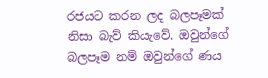රජයට කරන ලද බලපෑමක් නිසා බැව් කියැවේ. ඔවුන්ගේ බලපෑම නම් ඔවුන්ගේ ණය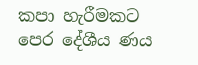කපා හැරීමකට පෙර දේශීය ණය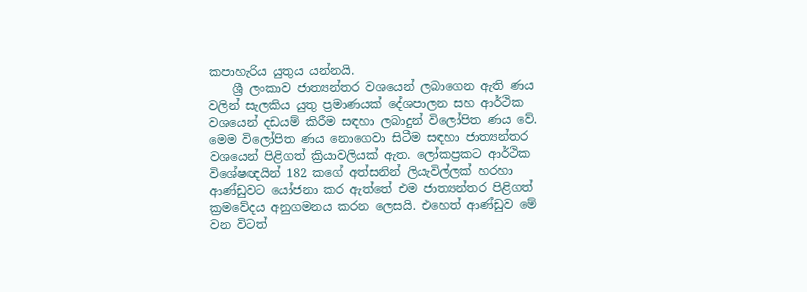කපාහැරිය යුතුය යන්නයි.
    ශ්‍රී ලංකාව ජාත්‍යන්තර වශයෙන් ලබාගෙන ඇති ණය වලින් සැලකිය යුතු ප්‍රමාණයක් දේශපාලන සහ ආර්ථික වශයෙන් දඩයම් කිරීම සඳහා ලබාදුන් විලෝපිත ණය වේ. මෙම විලෝපිත ණය නොගෙවා සිටීම සඳහා ජාත්‍යන්තර වශයෙන් පිළිගත් ක්‍රියාවලියක් ඇත. ලෝකප්‍රකට ආර්ථික විශේෂඥයින් 182 කගේ අත්සනින් ලියැවිල්ලක් හරහා ආණ්ඩුවට යෝජනා කර ඇත්තේ එම ජාත්‍යන්තර පිළිගත් ක්‍රමවේදය අනුගමනය කරන ලෙසයි. එහෙත් ආණ්ඩුව මේ වන විටත්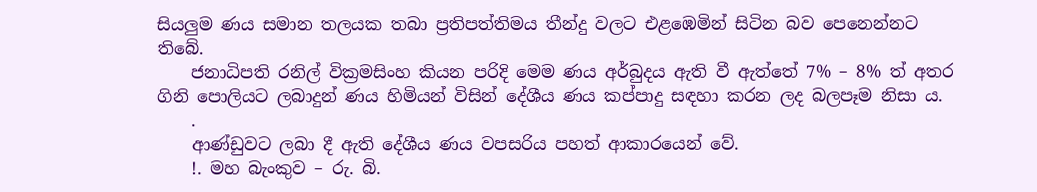සියලුම ණය සමාන තලයක තබා ප්‍රතිපත්තිමය තීන්දු වලට එළඹෙමින් සිටින බව පෙනෙන්නට තිබේ.
    ජනාධිපති රනිල් වික්‍රමසිංහ කියන පරිදි මෙම ණය අර්බුදය ඇති වී ඇත්තේ 7% – 8% ත් අතර ගිනි පොලියට ලබාදුන් ණය හිමියන් විසින් දේශීය ණය කප්පාදු සඳහා කරන ලද බලපෑම නිසා ය.
    .
    ආණ්ඩුවට ලබා දී ඇති දේශීය ණය වපසරිය පහත් ආකාරයෙන් වේ.
    !. මහ බැංකුව – රු. බි.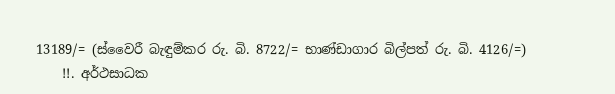13189/= (ස්වෛරී බැඳුම්කර රු. බි. 8722/= භාණ්ඩාගාර බිල්පත් රු. බි. 4126/=)
    !!. අර්ථසාධක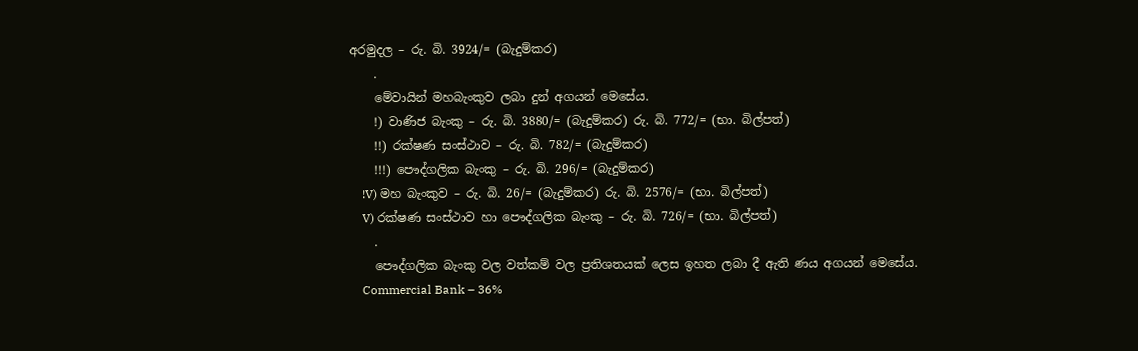අරමුදල – රු. බි. 3924/= (බැදුම්කර)
    .
    මේවායින් මහබැංකුව ලබා දුන් අගයන් මෙසේය.
    !) වාණිජ බැංකු – රු. බි. 3880/= (බැදුම්කර) රු. බි. 772/= (භා. බිල්පත්)
    !!) රක්ෂණ සංස්ථාව – රු. බි. 782/= (බැදුම්කර)
    !!!) පෞද්ගලික බැංකු – රු. බි. 296/= (බැදුම්කර)
    !V) මහ බැංකුව – රු. බි. 26/= (බැදුම්කර) රු. බි. 2576/= (භා. බිල්පත්)
    V) රක්ෂණ සංස්ථාව හා පෞද්ගලික බැංකු – රු. බි. 726/= (භා. බිල්පත්)
    .
    පෞද්ගලික බැංකු වල වත්කම් වල ප්‍රතිශතයක් ලෙස ඉහත ලබා දී ඇති ණය අගයන් මෙසේය.
    Commercial Bank – 36%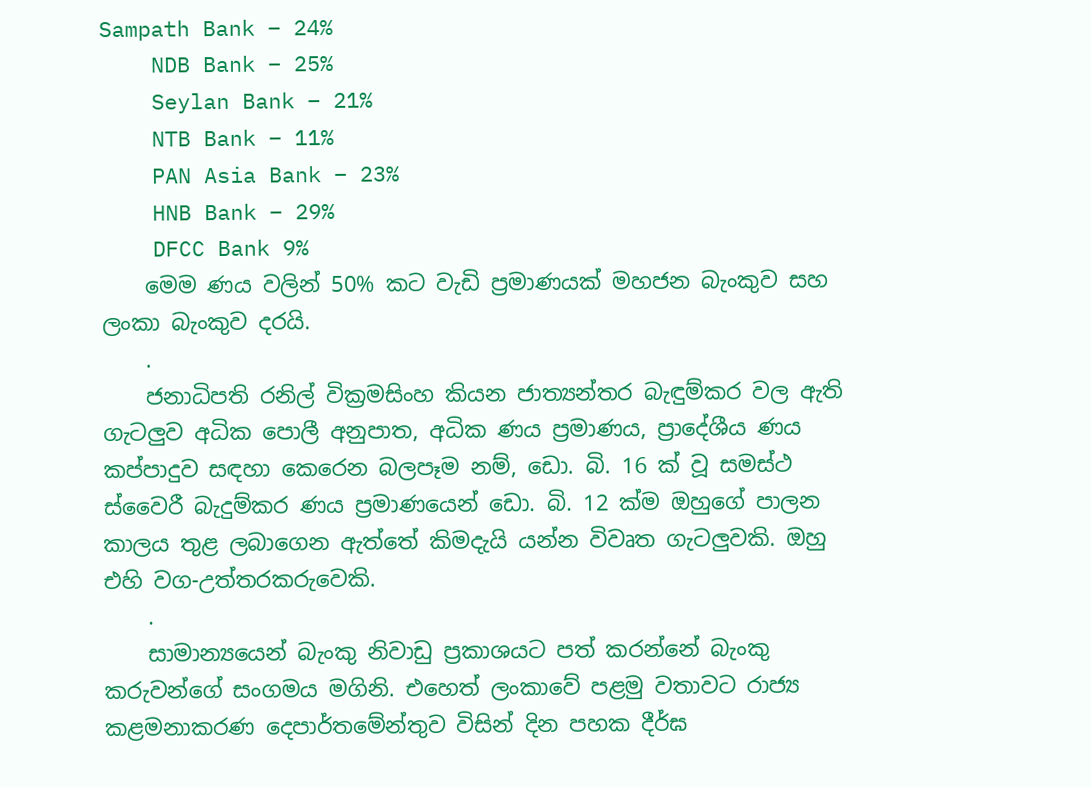Sampath Bank – 24%
    NDB Bank – 25%
    Seylan Bank – 21%
    NTB Bank – 11%
    PAN Asia Bank – 23%
    HNB Bank – 29%
    DFCC Bank 9%
    මෙම ණය වලින් 50% කට වැඩි ප්‍රමාණයක් මහජන බැංකුව සහ ලංකා බැංකුව දරයි.
    .
    ජනාධිපති රනිල් වික්‍රමසිංහ කියන ජාත්‍යන්තර බැඳුම්කර වල ඇති ගැටලුව අධික පොලී අනුපාත, අධික ණය ප්‍රමාණය, ප්‍රාදේශීය ණය කප්පාදුව සඳහා කෙරෙන බලපෑම නම්, ඩො. බි. 16 ක් වූ සමස්ථ ස්වෛරී බැදුම්කර ණය ප්‍රමාණයෙන් ඩො. බි. 12 ක්ම ඔහුගේ පාලන කාලය තුළ ලබාගෙන ඇත්තේ කිමදැයි යන්න විවෘත ගැටලුවකි. ඔහු එහි වග-උත්තරකරුවෙකි.
    .
    සාමාන්‍යයෙන් බැංකු නිවාඩු ප්‍රකාශයට පත් කරන්නේ බැංකු කරුවන්ගේ සංගමය මගිනි. එහෙත් ලංකාවේ පළමු වතාවට රාජ්‍ය කළමනාකරණ දෙපාර්තමේන්තුව විසින් දින පහක දීර්ඝ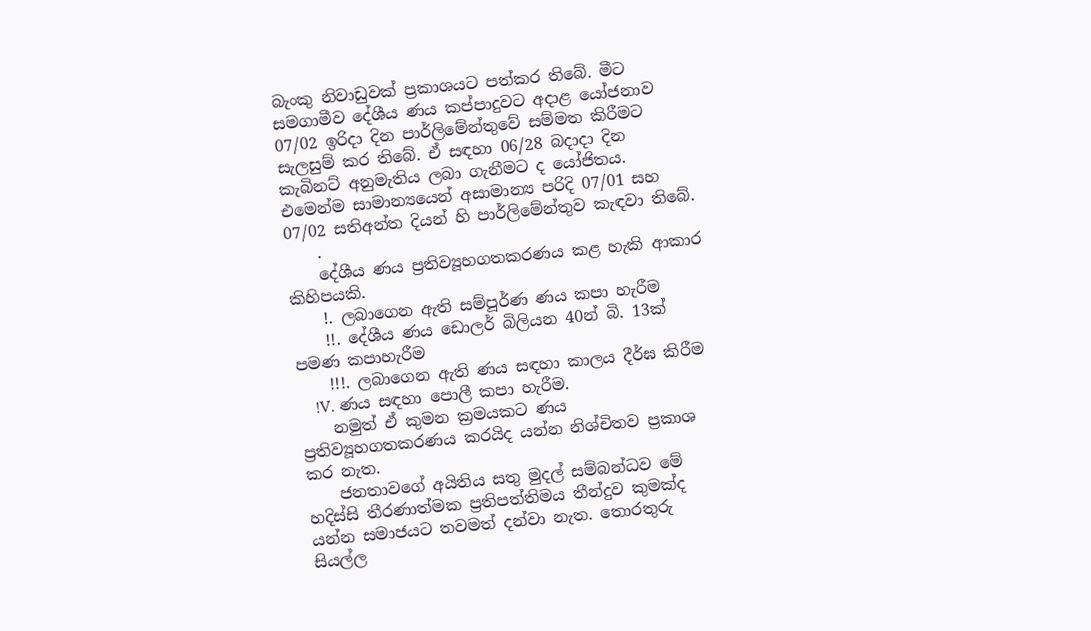බැංකු නිවාඩුවක් ප්‍රකාශයට පත්කර තිබේ. මීට සමගාමීව දේශීය ණය කප්පාදුවට අදාළ යෝජනාව 07/02 ඉරිදා දින පාර්ලිමේන්තුවේ සම්මත කිරීමට සැලසුම් කර තිබේ. ඒ සඳහා 06/28 බදාදා දින කැබිනට් අනුමැතිය ලබා ගැනීමට ද යෝජිතය. එමෙන්ම සාමාන්‍යයෙන් අසාමාන්‍ය පරිදි 07/01 සහ 07/02 සතිඅන්ත දියන් හි පාර්ලිමේන්තුව කැඳවා තිබේ.
    .
    දේශීය ණය ප්‍රතිව්‍යූහගතකරණය කළ හැකි ආකාර කිහිපයකි.
    !. ලබාගෙන ඇති සම්පූර්ණ ණය කපා හැරීම
    !!. දේශීය ණය ඩොලර් බිලියන 40න් බි. 13ක් පමණ කපාහැරීම
    !!!. ලබාගෙන ඇති ණය සඳහා කාලය දීර්ඝ කිරීම
    !V. ණය සඳහා පොලී කපා හැරීම.
    නමුත් ඒ කුමන ක්‍රමයකට ණය ප්‍රතිව්‍යූහගතකරණය කරයිද යන්න නිශ්චිතව ප්‍රකාශ කර නැත.
    ජනතාවගේ අයිතිය සතු මුදල් සම්බන්ධව මේ හදිස්සි තීරණාත්මක ප්‍රතිපත්තිමය තීන්දුව කුමක්ද යන්න සමාජයට තවමත් දන්වා නැත. තොරතුරු සියල්ල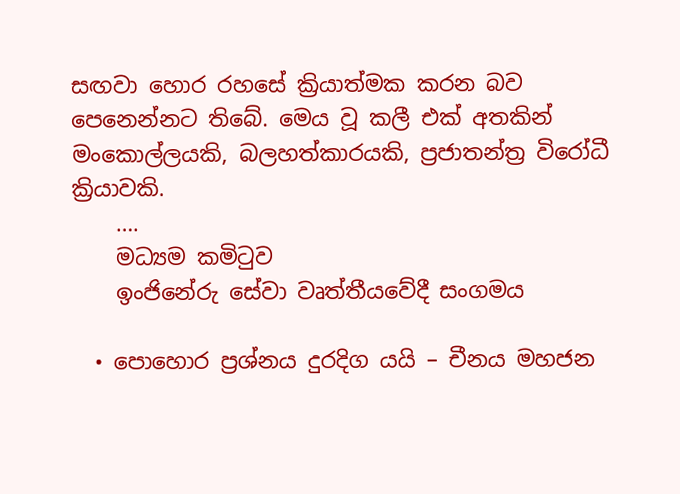සඟවා හොර රහසේ ක්‍රියාත්මක කරන බව පෙනෙන්නට තිබේ. මෙය වූ කලී එක් අතකින් මංකොල්ලයකි, බලහත්කාරයකි, ප්‍රජාතන්ත්‍ර විරෝධී ක්‍රියාවකි.
    ….
    මධ්‍යම කමිටුව
    ඉංජිනේරු සේවා වෘත්තීයවේදී සංගමය

  • පොහොර ප්‍රශ්නය දුරදිග යයි – චීනය මහජන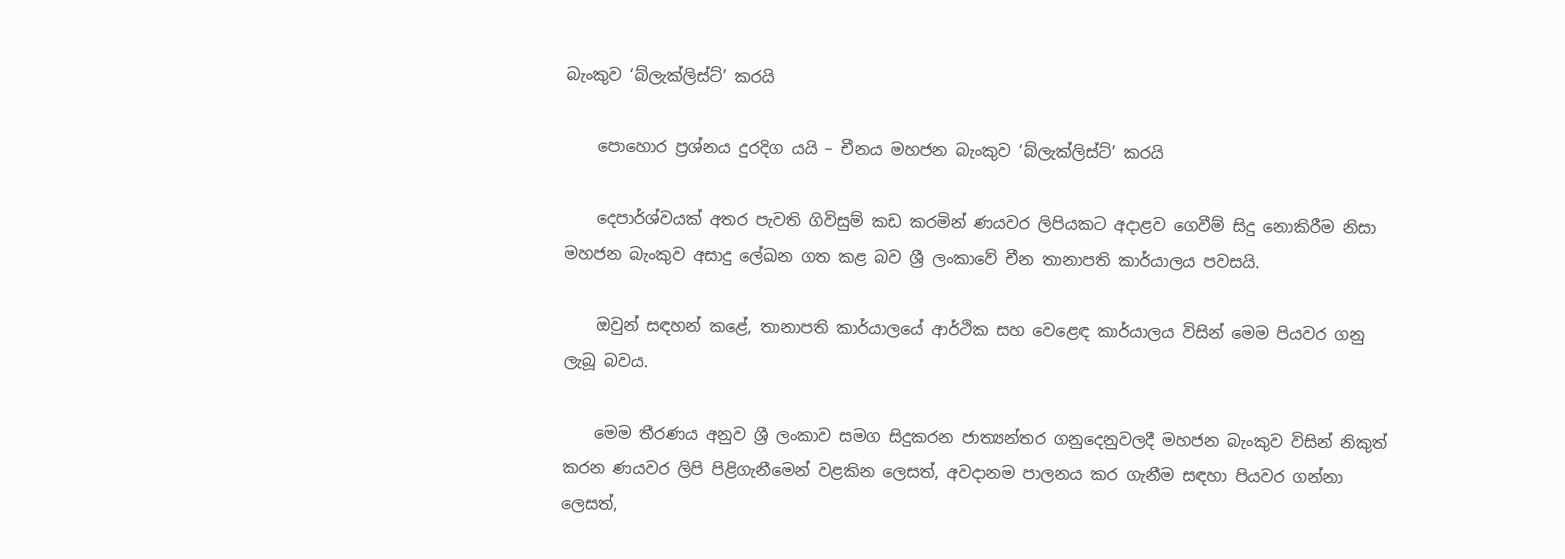බැංකුව ‘බ්ලැක්ලිස්ට්’ කරයි

    පොහොර ප්‍රශ්නය දුරදිග යයි – චීනය මහජන බැංකුව ‘බ්ලැක්ලිස්ට්’ කරයි

    දෙපාර්ශ්වයක් අතර පැවති ගිවිසුම් කඩ කරමින් ණයවර ලිපියකට අදාළව ගෙවීම් සිදු නොකිරීම නිසා මහජන බැංකුව අසාදු ලේඛන ගත කළ බව ශ්‍රී ලංකාවේ චීන තානාපති කාර්යාලය පවසයි.

    ඔවුන් සඳහන් කළේ, තානාපති කාර්යාලයේ ආර්ථික සහ වෙළෙඳ කාර්යාලය විසින් මෙම පියවර ගනු ලැබූ බවය.

    මෙම තීරණය අනුව ශ්‍රී ලංකාව සමග සිදුකරන ජාත්‍යන්තර ගනුදෙනුවලදී මහජන බැංකුව විසින් නිකුත් කරන ණයවර ලිපි පිළිගැනීමෙන් වළකින ලෙසත්, අවදානම පාලනය කර ගැනීම සඳහා පියවර ගන්නා ලෙසත්,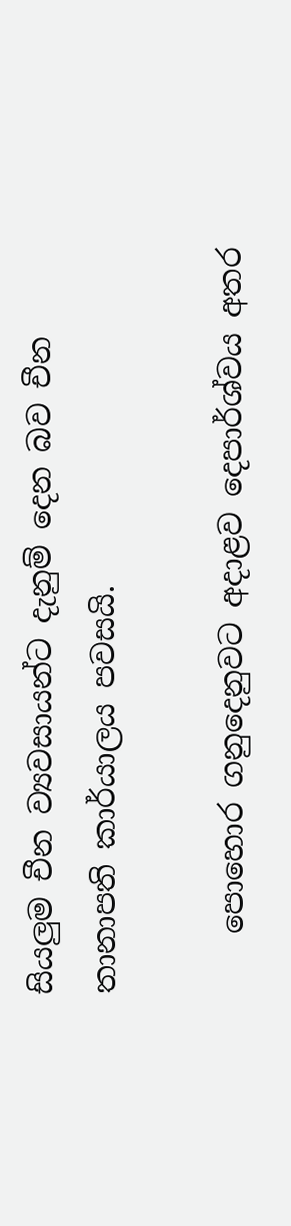සියලුම චීන ව්‍යවසායන්ට දැනුම් දෙන බව චීන තානාපති කාර්යාලය පවසයි.

    පොහොර ගනුදෙනුවට අදාළව දෙපාර්ශ්වය අතර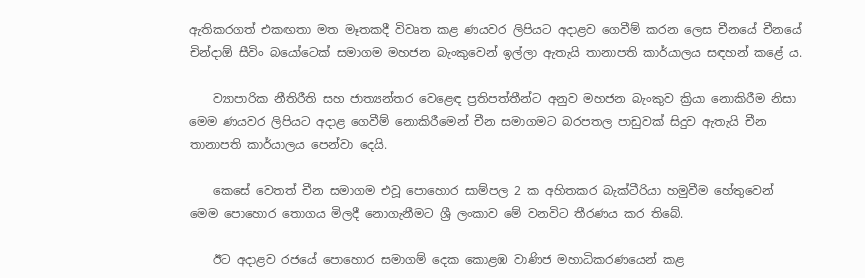ඇතිකරගත් එකඟතා මත මෑතකදී විවෘත කළ ණයවර ලිපියට අදාළව ගෙවීම් කරන ලෙස චීනයේ චීනයේ චින්දාඕ සීවිං බයෝටෙක් සමාගම මහජන බැංකුවෙන් ඉල්ලා ඇතැයි තානාපති කාර්යාලය සඳහන් කළේ ය.

    ව්‍යාපාරික නීතිරීති සහ ජාත්‍යන්තර වෙළෙඳ ප්‍රතිපත්තීන්ට අනුව මහජන බැංකුව ක්‍රියා නොකිරීම නිසා මෙම ණයවර ලිපියට අදාළ ගෙවීම් නොකිරීමෙන් චීන සමාගමට බරපතල පාඩුවක් සිදුව ඇතැයි චීන තානාපති කාර්යාලය පෙන්වා දෙයි.

    කෙසේ වෙතත් චීන සමාගම එවූ පොහොර සාම්පල 2 ක අහිතකර බැක්ටීරියා හමුවීම හේතුවෙන් මෙම පොහොර තොගය මිලදී නොගැනීමට ශ්‍රී ලංකාව මේ වනවිට තීරණය කර තිබේ.

    ඊට අදාළව රජයේ පොහොර සමාගම් දෙක කොළඹ වාණිජ මහාධිකරණයෙන් කළ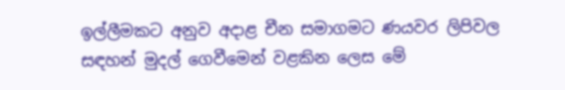ඉල්ලීමකට අනුව අදාළ චීන සමාගමට ණයවර ලිපිවල සඳහන් මුදල් ගෙවීමෙන් වළකින ලෙස මේ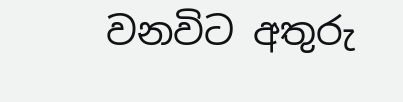වනවිට අතුරු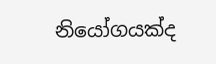නියෝගයක්ද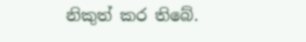නිකුත් කර තිබේ.